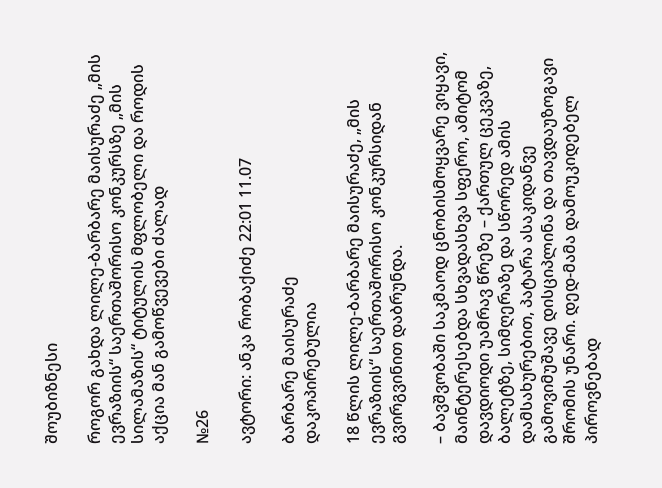შოუბიზნესი

როგორ გახდა ლილე-ბარბარე მაისურაძე „მის ევრაზიის“ საერთაშორისო კონკურსზე „მის სილამაზის“ ტიტულის მფლობელი და როდის აქცია მან გამოწვევები ძალად

№26

ავტორი: ანკა რობაქიძე 22:01 11.07

ბარბარე მაისურაძე
დაკოპირებულია

18 წლის ლილე-ბარბარე მაისურაძე, „მის ევრაზიის“ საერთაშორისო კონკურსიდან გვირგვინით დაბრუნდა.

– ბავშვობაში საკმაოდ ცნობისმოყვარე ვიყავი, მაინტერესებდა სხვადასხვა სფერო, ამიტომ დავდიოდი უამრავ წრეზე – ქართულ ცეკვაზე, ბალეტზე, სიმღერაზე და სწორედ ამის დამსახურებით, პატარა ასაკიდანვე გამოვიმუშავე დისციპლინა და თავდაუზოგავი შრომის უნარი. დედ-მამა დამოუკიდებელ პიროვნებად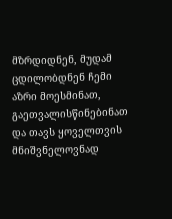მზრდიდნენ, მუდამ ცდილობდნენ ჩემი აზრი მოესმინათ, გაეთვალისწინებინათ და თავს ყოველთვის მნიშვნელოვნად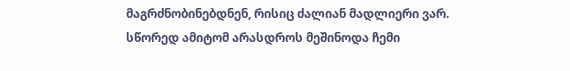მაგრძნობინებდნენ, რისიც ძალიან მადლიერი ვარ. სწორედ ამიტომ არასდროს მეშინოდა ჩემი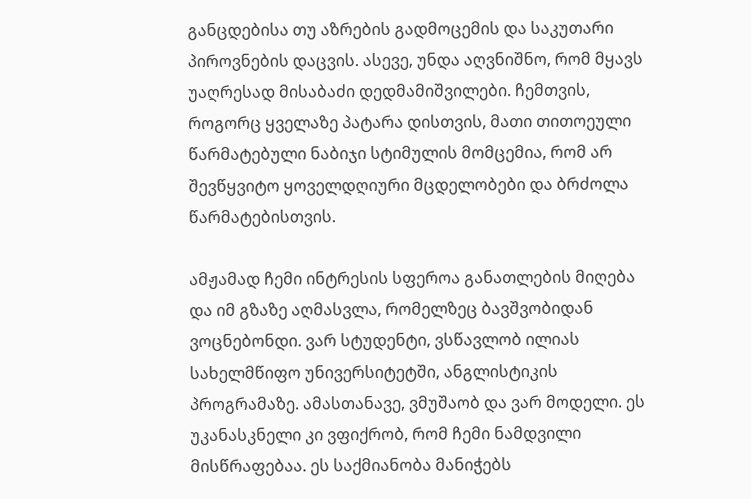განცდებისა თუ აზრების გადმოცემის და საკუთარი პიროვნების დაცვის. ასევე, უნდა აღვნიშნო, რომ მყავს უაღრესად მისაბაძი დედმამიშვილები. ჩემთვის, როგორც ყველაზე პატარა დისთვის, მათი თითოეული წარმატებული ნაბიჯი სტიმულის მომცემია, რომ არ შევწყვიტო ყოველდღიური მცდელობები და ბრძოლა წარმატებისთვის.

ამჟამად ჩემი ინტრესის სფეროა განათლების მიღება და იმ გზაზე აღმასვლა, რომელზეც ბავშვობიდან ვოცნებონდი. ვარ სტუდენტი, ვსწავლობ ილიას სახელმწიფო უნივერსიტეტში, ანგლისტიკის პროგრამაზე. ამასთანავე, ვმუშაობ და ვარ მოდელი. ეს უკანასკნელი კი ვფიქრობ, რომ ჩემი ნამდვილი მისწრაფებაა. ეს საქმიანობა მანიჭებს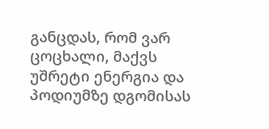განცდას, რომ ვარ ცოცხალი, მაქვს უშრეტი ენერგია და პოდიუმზე დგომისას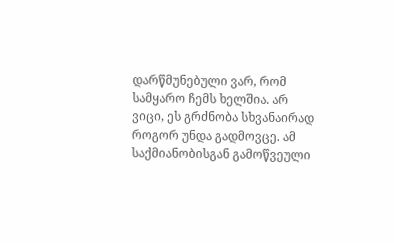დარწმუნებული ვარ, რომ სამყარო ჩემს ხელშია. არ ვიცი, ეს გრძნობა სხვანაირად როგორ უნდა გადმოვცე. ამ საქმიანობისგან გამოწვეული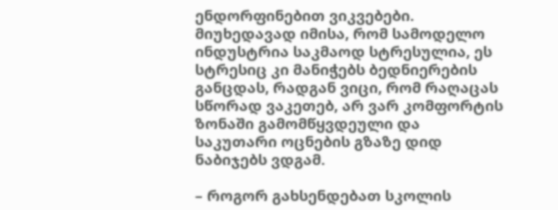ენდორფინებით ვიკვებები. მიუხედავად იმისა, რომ სამოდელო ინდუსტრია საკმაოდ სტრესულია, ეს სტრესიც კი მანიჭებს ბედნიერების განცდას, რადგან ვიცი, რომ რაღაცას სწორად ვაკეთებ, არ ვარ კომფორტის ზონაში გამომწყვდეული და საკუთარი ოცნების გზაზე დიდ ნაბიჯებს ვდგამ.

– როგორ გახსენდებათ სკოლის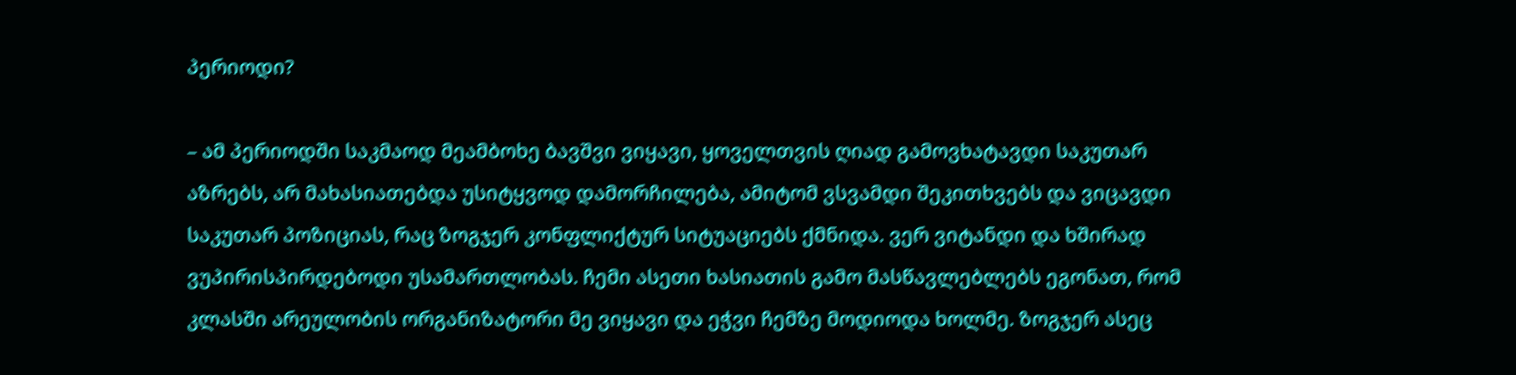პერიოდი?

– ამ პერიოდში საკმაოდ მეამბოხე ბავშვი ვიყავი, ყოველთვის ღიად გამოვხატავდი საკუთარ აზრებს, არ მახასიათებდა უსიტყვოდ დამორჩილება, ამიტომ ვსვამდი შეკითხვებს და ვიცავდი საკუთარ პოზიციას, რაც ზოგჯერ კონფლიქტურ სიტუაციებს ქმნიდა. ვერ ვიტანდი და ხშირად ვუპირისპირდებოდი უსამართლობას. ჩემი ასეთი ხასიათის გამო მასწავლებლებს ეგონათ, რომ კლასში არეულობის ორგანიზატორი მე ვიყავი და ეჭვი ჩემზე მოდიოდა ხოლმე. ზოგჯერ ასეც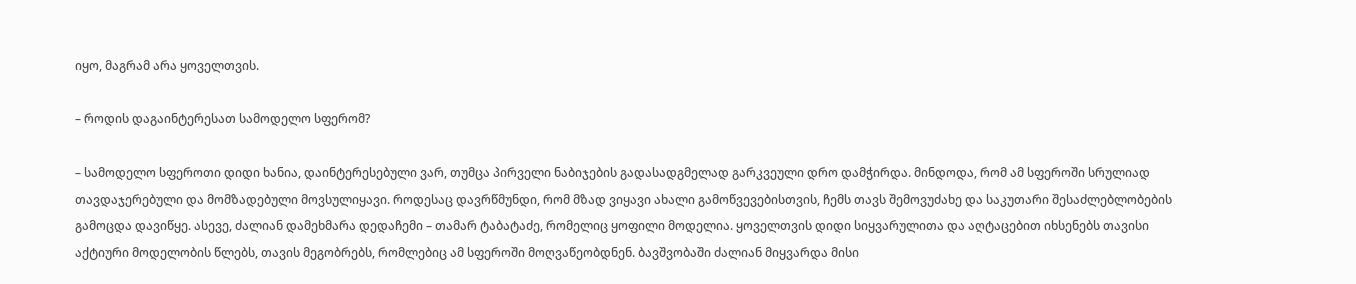იყო, მაგრამ არა ყოველთვის.

– როდის დაგაინტერესათ სამოდელო სფერომ?

– სამოდელო სფეროთი დიდი ხანია, დაინტერესებული ვარ, თუმცა პირველი ნაბიჯების გადასადგმელად გარკვეული დრო დამჭირდა. მინდოდა, რომ ამ სფეროში სრულიად თავდაჯერებული და მომზადებული მოვსულიყავი. როდესაც დავრწმუნდი, რომ მზად ვიყავი ახალი გამოწვევებისთვის, ჩემს თავს შემოვუძახე და საკუთარი შესაძლებლობების გამოცდა დავიწყე. ასევე, ძალიან დამეხმარა დედაჩემი – თამარ ტაბატაძე, რომელიც ყოფილი მოდელია. ყოველთვის დიდი სიყვარულითა და აღტაცებით იხსენებს თავისი აქტიური მოდელობის წლებს, თავის მეგობრებს, რომლებიც ამ სფეროში მოღვაწეობდნენ. ბავშვობაში ძალიან მიყვარდა მისი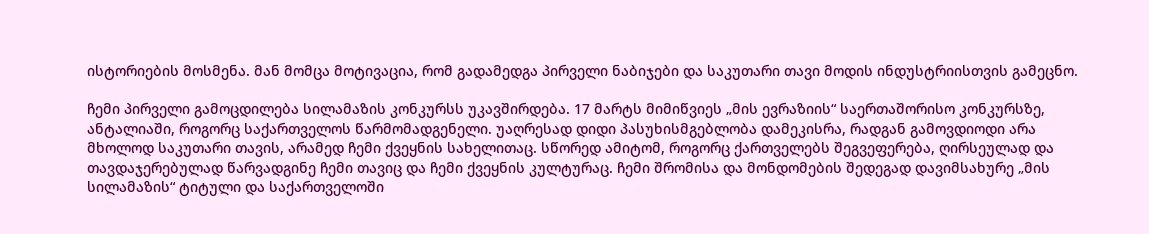ისტორიების მოსმენა. მან მომცა მოტივაცია, რომ გადამედგა პირველი ნაბიჯები და საკუთარი თავი მოდის ინდუსტრიისთვის გამეცნო.

ჩემი პირველი გამოცდილება სილამაზის კონკურსს უკავშირდება. 17 მარტს მიმიწვიეს „მის ევრაზიის“ საერთაშორისო კონკურსზე, ანტალიაში, როგორც საქართველოს წარმომადგენელი. უაღრესად დიდი პასუხისმგებლობა დამეკისრა, რადგან გამოვდიოდი არა მხოლოდ საკუთარი თავის, არამედ ჩემი ქვეყნის სახელითაც. სწორედ ამიტომ, როგორც ქართველებს შეგვეფერება, ღირსეულად და თავდაჯერებულად წარვადგინე ჩემი თავიც და ჩემი ქვეყნის კულტურაც. ჩემი შრომისა და მონდომების შედეგად დავიმსახურე „მის სილამაზის“ ტიტული და საქართველოში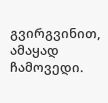გვირგვინით, ამაყად ჩამოვედი.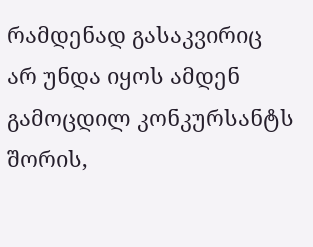რამდენად გასაკვირიც არ უნდა იყოს ამდენ გამოცდილ კონკურსანტს შორის,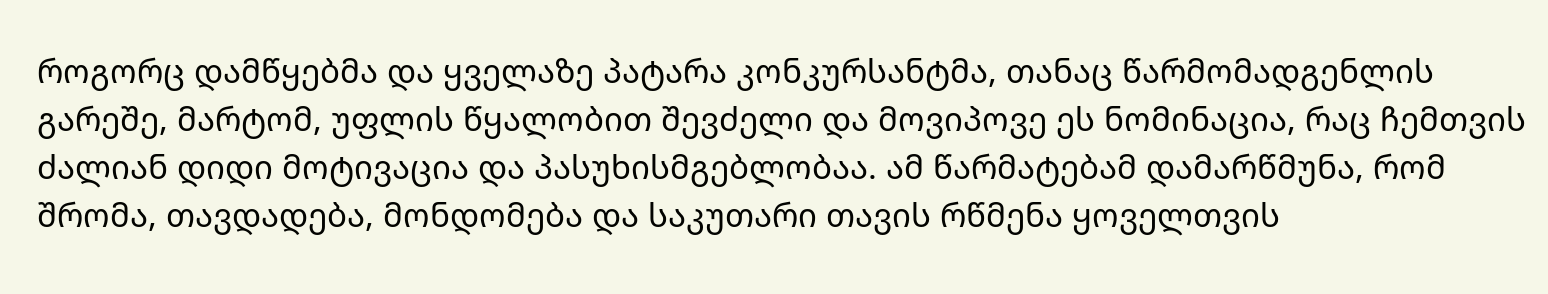როგორც დამწყებმა და ყველაზე პატარა კონკურსანტმა, თანაც წარმომადგენლის გარეშე, მარტომ, უფლის წყალობით შევძელი და მოვიპოვე ეს ნომინაცია, რაც ჩემთვის ძალიან დიდი მოტივაცია და პასუხისმგებლობაა. ამ წარმატებამ დამარწმუნა, რომ შრომა, თავდადება, მონდომება და საკუთარი თავის რწმენა ყოველთვის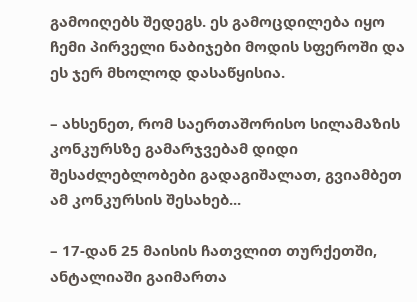გამოიღებს შედეგს. ეს გამოცდილება იყო ჩემი პირველი ნაბიჯები მოდის სფეროში და ეს ჯერ მხოლოდ დასაწყისია.

– ახსენეთ, რომ საერთაშორისო სილამაზის კონკურსზე გამარჯვებამ დიდი შესაძლებლობები გადაგიშალათ, გვიამბეთ ამ კონკურსის შესახებ...

– 17-დან 25 მაისის ჩათვლით თურქეთში, ანტალიაში გაიმართა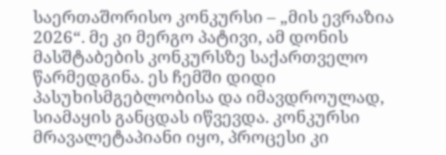საერთაშორისო კონკურსი – „მის ევრაზია 2026“. მე კი მერგო პატივი, ამ დონის მასშტაბების კონკურსზე საქართველო წარმედგინა. ეს ჩემში დიდი პასუხისმგებლობისა და იმავდროულად, სიამაყის განცდას იწვევდა. კონკურსი მრავალეტაპიანი იყო, პროცესი კი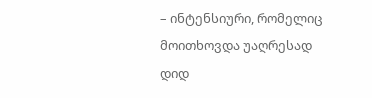– ინტენსიური, რომელიც მოითხოვდა უაღრესად დიდ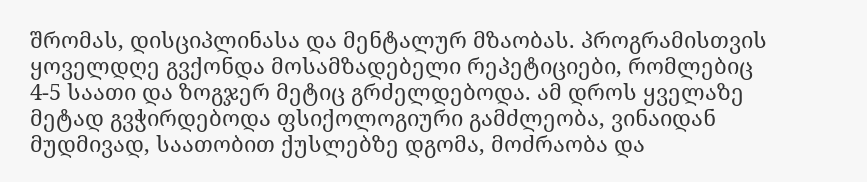შრომას, დისციპლინასა და მენტალურ მზაობას. პროგრამისთვის ყოველდღე გვქონდა მოსამზადებელი რეპეტიციები, რომლებიც 4-5 საათი და ზოგჯერ მეტიც გრძელდებოდა. ამ დროს ყველაზე მეტად გვჭირდებოდა ფსიქოლოგიური გამძლეობა, ვინაიდან მუდმივად, საათობით ქუსლებზე დგომა, მოძრაობა და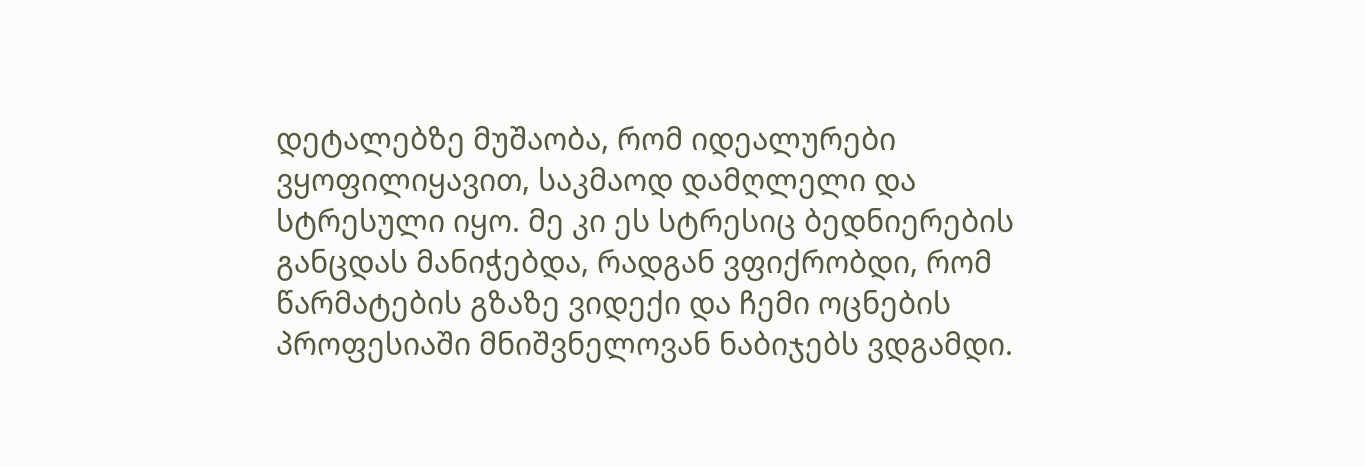დეტალებზე მუშაობა, რომ იდეალურები ვყოფილიყავით, საკმაოდ დამღლელი და სტრესული იყო. მე კი ეს სტრესიც ბედნიერების განცდას მანიჭებდა, რადგან ვფიქრობდი, რომ წარმატების გზაზე ვიდექი და ჩემი ოცნების პროფესიაში მნიშვნელოვან ნაბიჯებს ვდგამდი.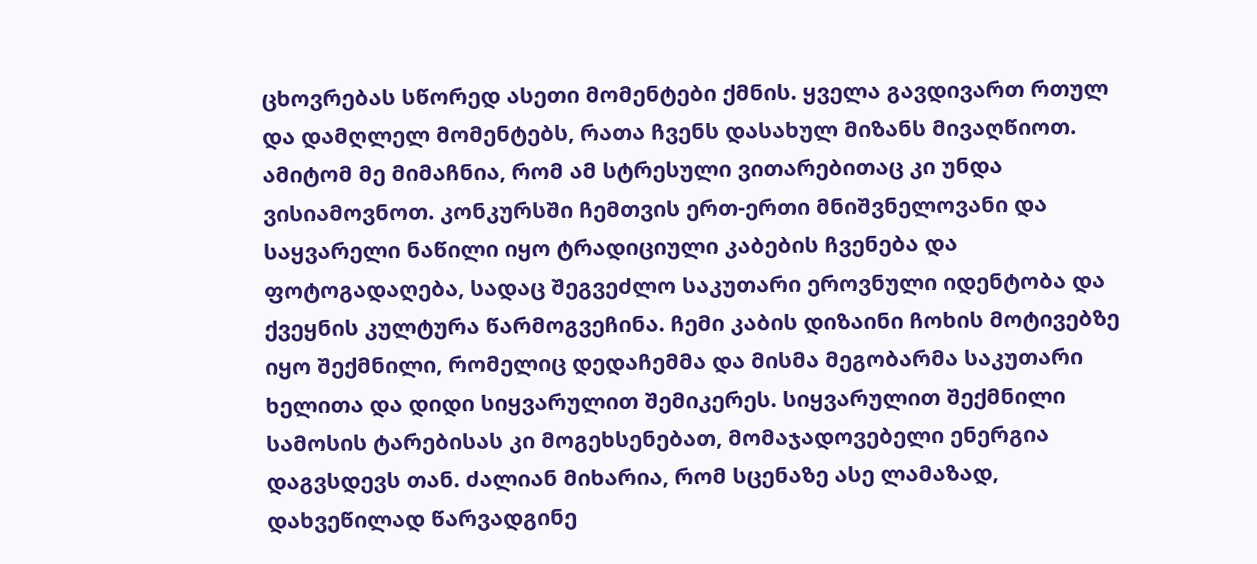ცხოვრებას სწორედ ასეთი მომენტები ქმნის. ყველა გავდივართ რთულ და დამღლელ მომენტებს, რათა ჩვენს დასახულ მიზანს მივაღწიოთ. ამიტომ მე მიმაჩნია, რომ ამ სტრესული ვითარებითაც კი უნდა ვისიამოვნოთ. კონკურსში ჩემთვის ერთ-ერთი მნიშვნელოვანი და საყვარელი ნაწილი იყო ტრადიციული კაბების ჩვენება და ფოტოგადაღება, სადაც შეგვეძლო საკუთარი ეროვნული იდენტობა და ქვეყნის კულტურა წარმოგვეჩინა. ჩემი კაბის დიზაინი ჩოხის მოტივებზე იყო შექმნილი, რომელიც დედაჩემმა და მისმა მეგობარმა საკუთარი ხელითა და დიდი სიყვარულით შემიკერეს. სიყვარულით შექმნილი სამოსის ტარებისას კი მოგეხსენებათ, მომაჯადოვებელი ენერგია დაგვსდევს თან. ძალიან მიხარია, რომ სცენაზე ასე ლამაზად, დახვეწილად წარვადგინე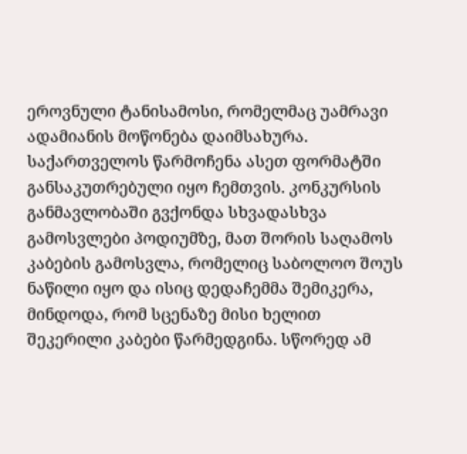ეროვნული ტანისამოსი, რომელმაც უამრავი ადამიანის მოწონება დაიმსახურა. საქართველოს წარმოჩენა ასეთ ფორმატში განსაკუთრებული იყო ჩემთვის. კონკურსის განმავლობაში გვქონდა სხვადასხვა გამოსვლები პოდიუმზე, მათ შორის საღამოს კაბების გამოსვლა, რომელიც საბოლოო შოუს ნაწილი იყო და ისიც დედაჩემმა შემიკერა, მინდოდა, რომ სცენაზე მისი ხელით შეკერილი კაბები წარმედგინა. სწორედ ამ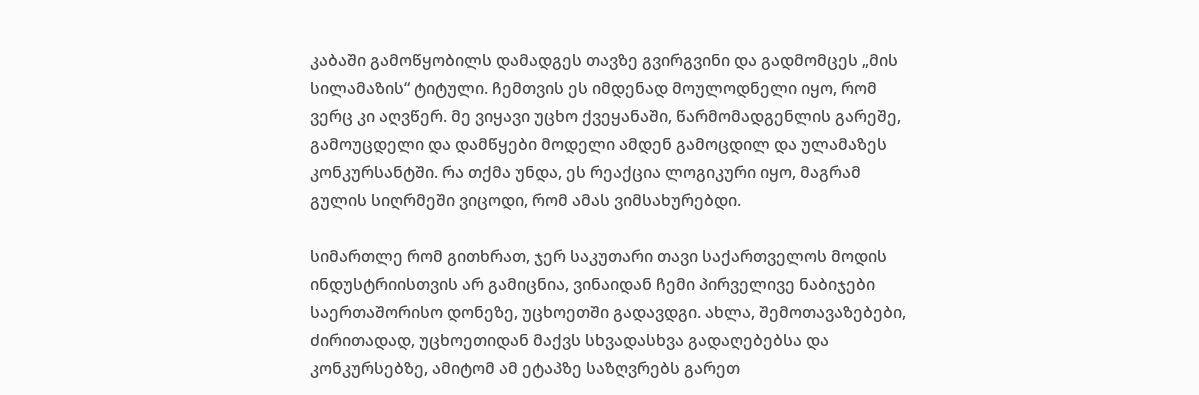კაბაში გამოწყობილს დამადგეს თავზე გვირგვინი და გადმომცეს „მის სილამაზის“ ტიტული. ჩემთვის ეს იმდენად მოულოდნელი იყო, რომ ვერც კი აღვწერ. მე ვიყავი უცხო ქვეყანაში, წარმომადგენლის გარეშე, გამოუცდელი და დამწყები მოდელი ამდენ გამოცდილ და ულამაზეს კონკურსანტში. რა თქმა უნდა, ეს რეაქცია ლოგიკური იყო, მაგრამ გულის სიღრმეში ვიცოდი, რომ ამას ვიმსახურებდი.

სიმართლე რომ გითხრათ, ჯერ საკუთარი თავი საქართველოს მოდის ინდუსტრიისთვის არ გამიცნია, ვინაიდან ჩემი პირველივე ნაბიჯები საერთაშორისო დონეზე, უცხოეთში გადავდგი. ახლა, შემოთავაზებები, ძირითადად, უცხოეთიდან მაქვს სხვადასხვა გადაღებებსა და კონკურსებზე, ამიტომ ამ ეტაპზე საზღვრებს გარეთ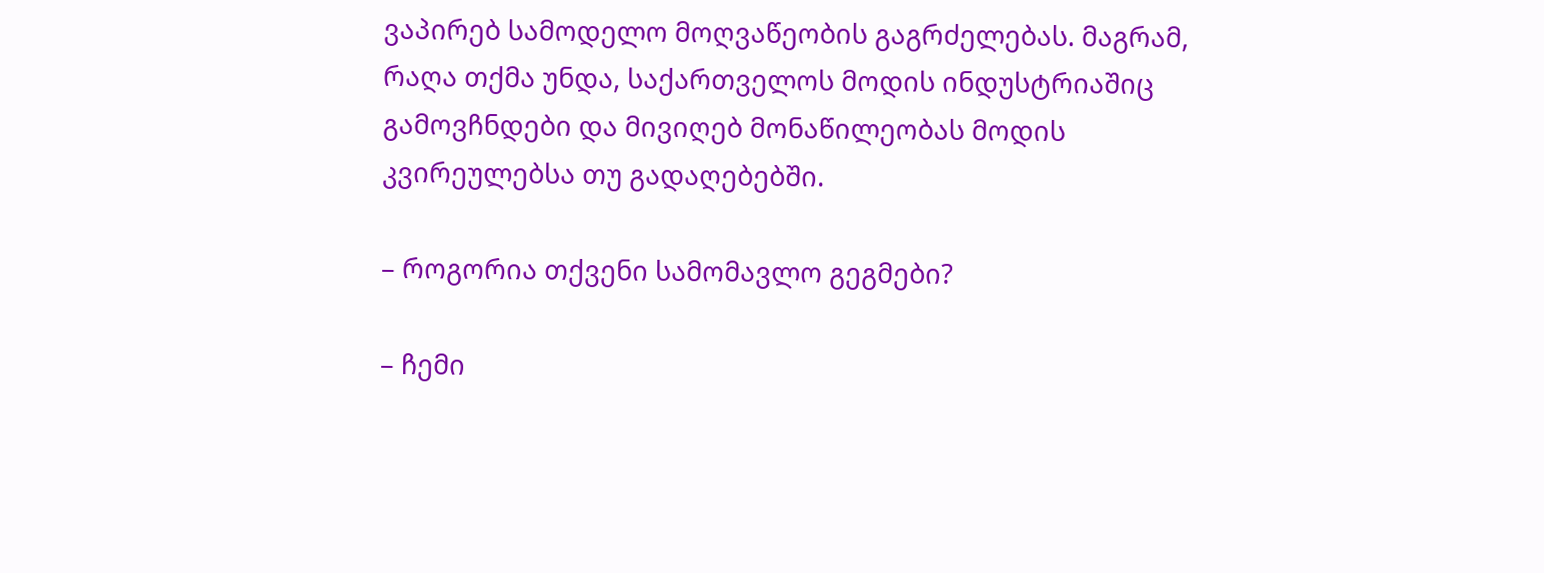ვაპირებ სამოდელო მოღვაწეობის გაგრძელებას. მაგრამ, რაღა თქმა უნდა, საქართველოს მოდის ინდუსტრიაშიც გამოვჩნდები და მივიღებ მონაწილეობას მოდის კვირეულებსა თუ გადაღებებში.

– როგორია თქვენი სამომავლო გეგმები?

– ჩემი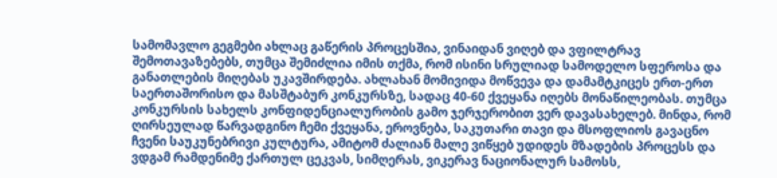სამომავლო გეგმები ახლაც გაწერის პროცესშია, ვინაიდან ვიღებ და ვფილტრავ შემოთავაზებებს, თუმცა შემიძლია იმის თქმა, რომ ისინი სრულიად სამოდელო სფეროსა და განათლების მიღებას უკავშირდება. ახლახან მომივიდა მოწვევა და დამამტკიცეს ერთ-ერთ საერთაშორისო და მასშტაბურ კონკურსზე, სადაც 40-60 ქვეყანა იღებს მონაწილეობას. თუმცა კონკურსის სახელს კონფიდენციალურობის გამო ჯერჯერობით ვერ დავასახელებ. მინდა, რომ ღირსეულად წარვადგინო ჩემი ქვეყანა, ეროვნება, საკუთარი თავი და მსოფლიოს გავაცნო ჩვენი საუკუნებრივი კულტურა, ამიტომ ძალიან მალე ვიწყებ უდიდეს მზადების პროცესს და ვდგამ რამდენიმე ქართულ ცეკვას, სიმღერას, ვიკერავ ნაციონალურ სამოსს,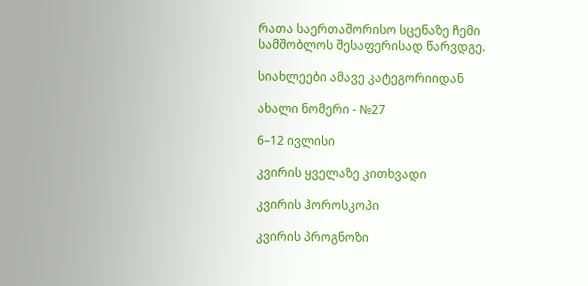რათა საერთაშორისო სცენაზე ჩემი სამშობლოს შესაფერისად წარვდგე.

სიახლეები ამავე კატეგორიიდან

ახალი ნომერი - №27

6–12 ივლისი

კვირის ყველაზე კითხვადი

კვირის ჰოროსკოპი

კვირის პროგნოზი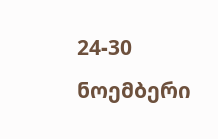24-30 ნოემბერი